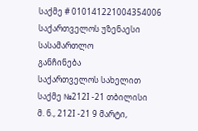საქმე # 010141221004354006
საქართველოს უზენაესი სასამართლო
განჩინება
საქართველოს სახელით
საქმე №212I -21 თბილისი
მ. ნ., 212I -21 9 მარტი,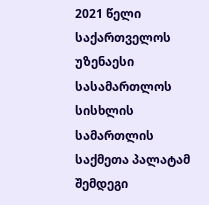2021 წელი
საქართველოს უზენაესი სასამართლოს სისხლის სამართლის საქმეთა პალატამ შემდეგი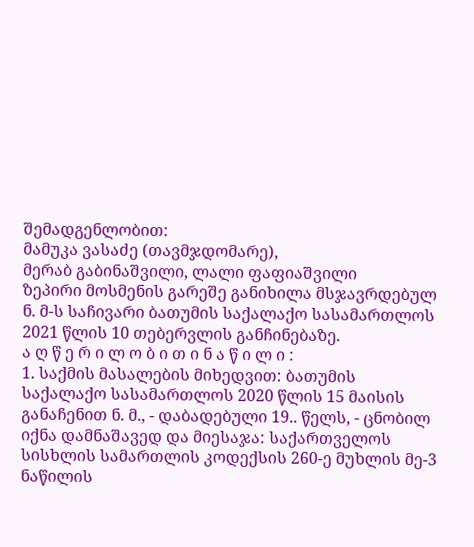შემადგენლობით:
მამუკა ვასაძე (თავმჯდომარე),
მერაბ გაბინაშვილი, ლალი ფაფიაშვილი
ზეპირი მოსმენის გარეშე განიხილა მსჯავრდებულ ნ. მ-ს საჩივარი ბათუმის საქალაქო სასამართლოს 2021 წლის 10 თებერვლის განჩინებაზე.
ა ღ წ ე რ ი ლ ო ბ ი თ ი ნ ა წ ი ლ ი :
1. საქმის მასალების მიხედვით: ბათუმის საქალაქო სასამართლოს 2020 წლის 15 მაისის განაჩენით ნ. მ., - დაბადებული 19.. წელს, - ცნობილ იქნა დამნაშავედ და მიესაჯა: საქართველოს სისხლის სამართლის კოდექსის 260-ე მუხლის მე-3 ნაწილის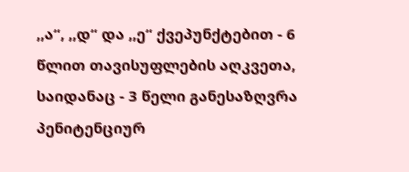,,ა“, ,,დ“ და ,,ე“ ქვეპუნქტებით - 6 წლით თავისუფლების აღკვეთა, საიდანაც - 3 წელი განესაზღვრა პენიტენციურ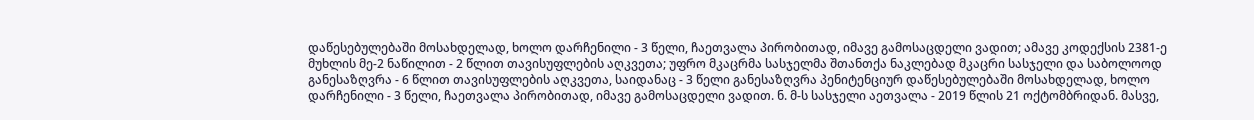დაწესებულებაში მოსახდელად, ხოლო დარჩენილი - 3 წელი, ჩაეთვალა პირობითად, იმავე გამოსაცდელი ვადით; ამავე კოდექსის 2381-ე მუხლის მე-2 ნაწილით - 2 წლით თავისუფლების აღკვეთა; უფრო მკაცრმა სასჯელმა შთანთქა ნაკლებად მკაცრი სასჯელი და საბოლოოდ განესაზღვრა - 6 წლით თავისუფლების აღკვეთა, საიდანაც - 3 წელი განესაზღვრა პენიტენციურ დაწესებულებაში მოსახდელად, ხოლო დარჩენილი - 3 წელი, ჩაეთვალა პირობითად, იმავე გამოსაცდელი ვადით. ნ. მ-ს სასჯელი აეთვალა - 2019 წლის 21 ოქტომბრიდან. მასვე,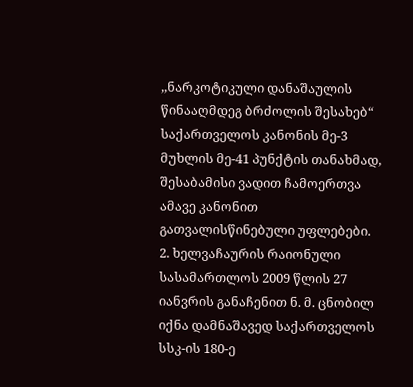,,ნარკოტიკული დანაშაულის წინააღმდეგ ბრძოლის შესახებ“ საქართველოს კანონის მე-3 მუხლის მე-41 პუნქტის თანახმად, შესაბამისი ვადით ჩამოერთვა ამავე კანონით გათვალისწინებული უფლებები.
2. ხელვაჩაურის რაიონული სასამართლოს 2009 წლის 27 იანვრის განაჩენით ნ. მ. ცნობილ იქნა დამნაშავედ საქართველოს სსკ-ის 180-ე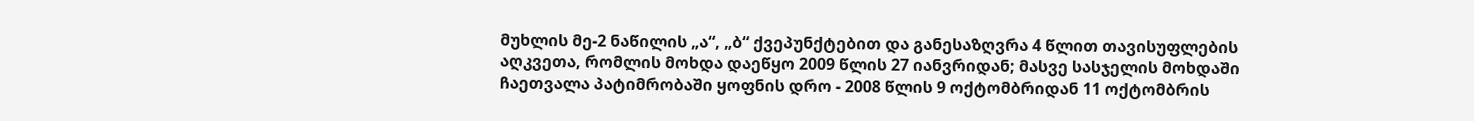მუხლის მე-2 ნაწილის „ა“, „ბ“ ქვეპუნქტებით და განესაზღვრა 4 წლით თავისუფლების აღკვეთა, რომლის მოხდა დაეწყო 2009 წლის 27 იანვრიდან; მასვე სასჯელის მოხდაში ჩაეთვალა პატიმრობაში ყოფნის დრო - 2008 წლის 9 ოქტომბრიდან 11 ოქტომბრის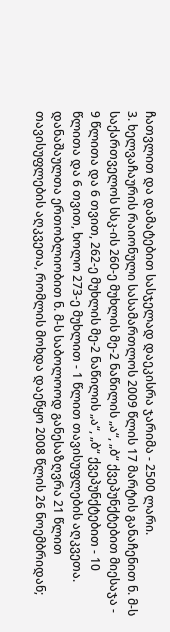ჩათვლით და დამატებით სასჯელად დაეკისრა ჯარიმა - 2500 ლარი.
3. ხელვაჩაურის რაიონული სასამართლოს 2009 წლის 17 მარტის განაჩენით ნ. მ-ს საქართველოს სსკ-ის 260-ე მუხლის მე-2 ნაწილის „ა“, „ბ“ ქვეპუნქტებით მიესაჯა - 9 წლითა და 6 თვით, 262-ე მუხლის მე-2 ნაწილის „ა“, „ბ“ ქვეპუნქტებით - 10 წლითა და 6 თვით, ხოლო 273-ე მუხლით - 1 წლით თავისუფლების აღკვეთა. დანაშაულთა ერთობლიობით ნ. მ-ს საბოლოოდ განესაზღვრა 21 წლით თავისუფლების აღკვეთა, რომლის მოხდა დაეწყო 2008 წლის 26 ნოემბრიდან;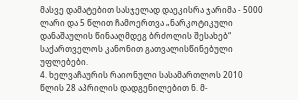მასვე დამატებით სასჯელად დაეკისრა ჯარიმა - 5000 ლარი და 5 წლით ჩამოერთვა „ნარკოტიკული დანაშაულის წინააღმდეგ ბრძოლის შესახებ“ საქართველოს კანონით გათვალისწინებული უფლებები.
4. ხელვაჩაურის რაიონული სასამართლოს 2010 წლის 28 აპრილის დადგენილებით ნ. მ-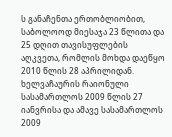ს განაჩენთა ერთობლიობით, საბოლოოდ მიესაჯა 23 წლითა და 25 დღით თავისუფლების აღკვეთა, რომლის მოხდა დაეწყო 2010 წლის 28 აპრილიდან. ხელვაჩაურის რაიონული სასამართლოს 2009 წლის 27 იანვრისა და ამავე სასამართლოს 2009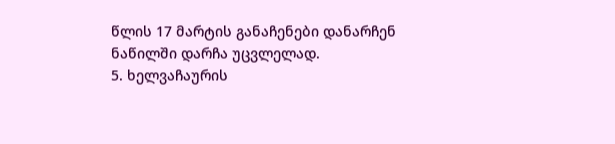წლის 17 მარტის განაჩენები დანარჩენ ნაწილში დარჩა უცვლელად.
5. ხელვაჩაურის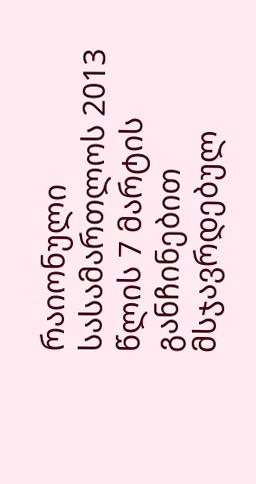რაიონული სასამართლოს 2013 წლის 7 მარტის განჩინებით მსჯავრდებულ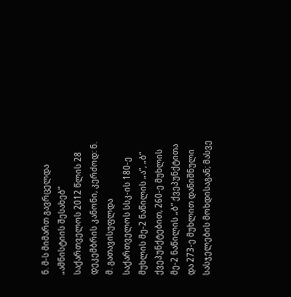ნ. მ-ს მიმართ გავრცელდა „ამნისტიის შესახებ“ საქართველოს 2012 წლის 28 დეკემბრის კანონი, კერძოდ: ნ. მ. გათავისუფლდა საქართველოს სსკ-ის 180-ე მუხლის მე-2 ნაწილის „ა“, „ბ“ ქვეპუნქტებით, 260-ე მუხლის მე-2 ნაწილის „ბ“ ქვეპუნქტითა და 273-ე მუხლით დანიშნული სასჯელების მოხდისაგან; მასვე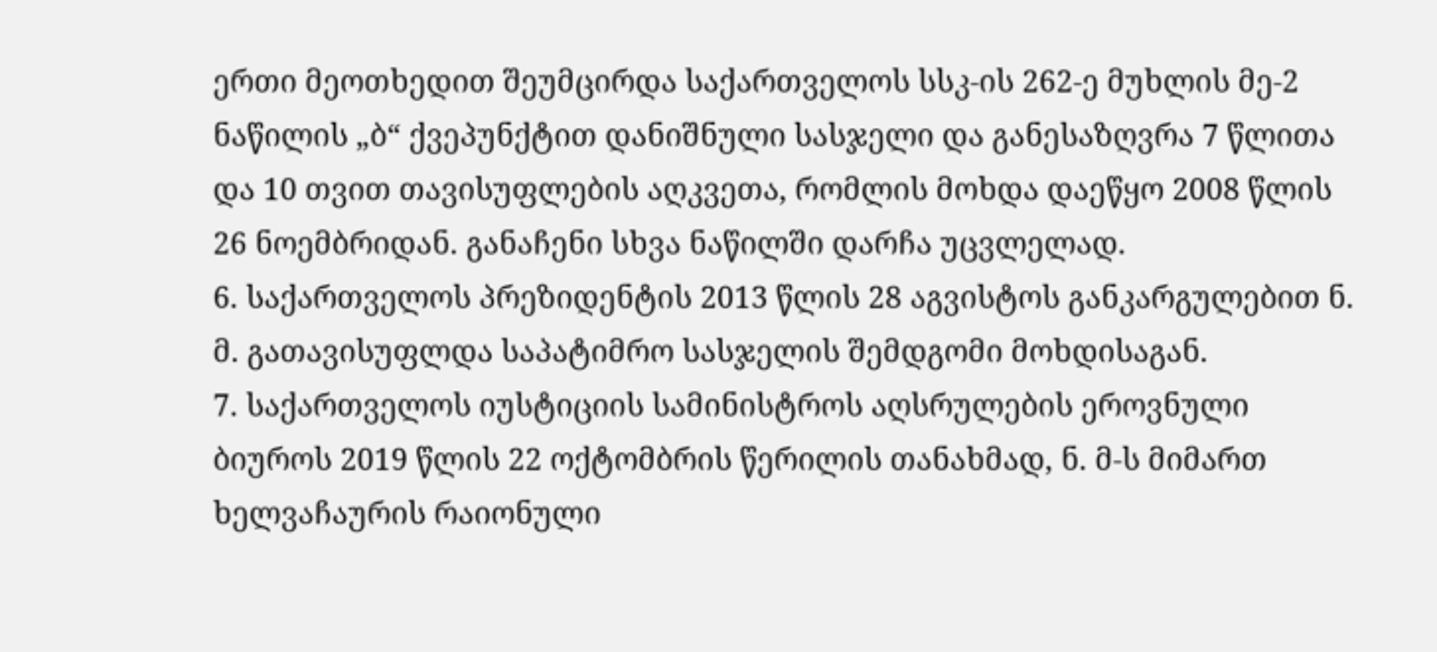ერთი მეოთხედით შეუმცირდა საქართველოს სსკ-ის 262-ე მუხლის მე-2 ნაწილის „ბ“ ქვეპუნქტით დანიშნული სასჯელი და განესაზღვრა 7 წლითა და 10 თვით თავისუფლების აღკვეთა, რომლის მოხდა დაეწყო 2008 წლის 26 ნოემბრიდან. განაჩენი სხვა ნაწილში დარჩა უცვლელად.
6. საქართველოს პრეზიდენტის 2013 წლის 28 აგვისტოს განკარგულებით ნ. მ. გათავისუფლდა საპატიმრო სასჯელის შემდგომი მოხდისაგან.
7. საქართველოს იუსტიციის სამინისტროს აღსრულების ეროვნული ბიუროს 2019 წლის 22 ოქტომბრის წერილის თანახმად, ნ. მ-ს მიმართ ხელვაჩაურის რაიონული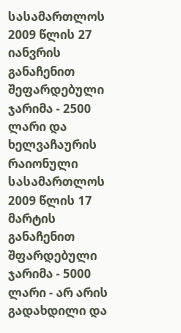სასამართლოს 2009 წლის 27 იანვრის განაჩენით შეფარდებული ჯარიმა - 2500 ლარი და ხელვაჩაურის რაიონული სასამართლოს 2009 წლის 17 მარტის განაჩენით შფარდებული ჯარიმა - 5000 ლარი - არ არის გადახდილი და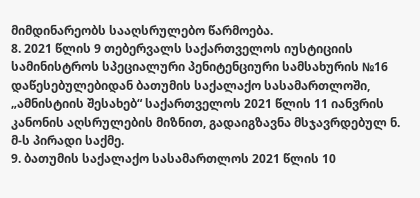მიმდინარეობს სააღსრულებო წარმოება.
8. 2021 წლის 9 თებერვალს საქართველოს იუსტიციის სამინისტროს სპეციალური პენიტენციური სამსახურის №16 დაწესებულებიდან ბათუმის საქალაქო სასამართლოში, „ამნისტიის შესახებ“ საქართველოს 2021 წლის 11 იანვრის კანონის აღსრულების მიზნით, გადაიგზავნა მსჯავრდებულ ნ. მ-ს პირადი საქმე.
9. ბათუმის საქალაქო სასამართლოს 2021 წლის 10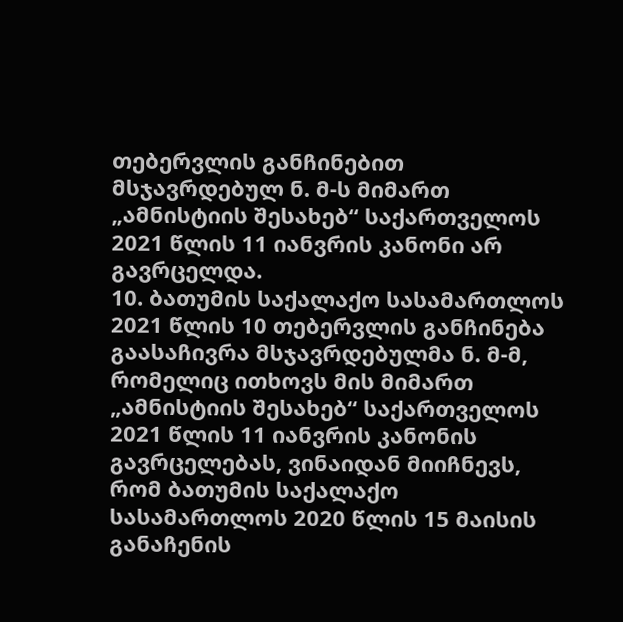თებერვლის განჩინებით მსჯავრდებულ ნ. მ-ს მიმართ „ამნისტიის შესახებ“ საქართველოს 2021 წლის 11 იანვრის კანონი არ გავრცელდა.
10. ბათუმის საქალაქო სასამართლოს 2021 წლის 10 თებერვლის განჩინება გაასაჩივრა მსჯავრდებულმა ნ. მ-მ, რომელიც ითხოვს მის მიმართ „ამნისტიის შესახებ“ საქართველოს 2021 წლის 11 იანვრის კანონის გავრცელებას, ვინაიდან მიიჩნევს, რომ ბათუმის საქალაქო სასამართლოს 2020 წლის 15 მაისის განაჩენის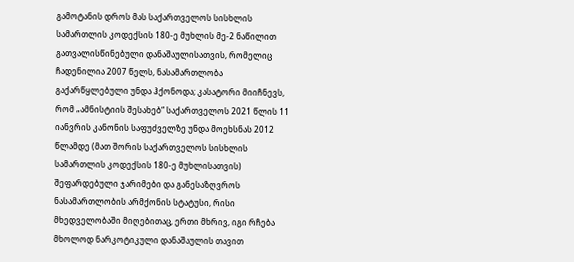გამოტანის დროს მას საქართველოს სისხლის სამართლის კოდექსის 180-ე მუხლის მე-2 ნაწილით გათვალისწინებული დანაშაულისათვის, რომელიც ჩადენილია 2007 წელს, ნასამართლობა გაქარწყლებული უნდა ჰქონოდა; კასატორი მიიჩნევს, რომ „ამნისტიის შესახებ“ საქართველოს 2021 წლის 11 იანვრის კანონის საფუძველზე უნდა მოეხსნას 2012 წლამდე (მათ შორის საქართველოს სისხლის სამართლის კოდექსის 180-ე მუხლისათვის) შეფარდებული ჯარიმები და განესაზღვროს ნასამართლობის არმქონის სტატუსი, რისი მხედველობაში მიღებითაც, ერთი მხრივ, იგი რჩება მხოლოდ ნარკოტიკული დანაშაულის თავით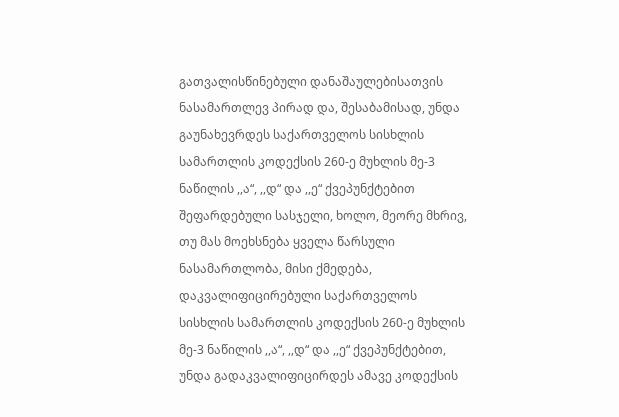გათვალისწინებული დანაშაულებისათვის ნასამართლევ პირად და, შესაბამისად, უნდა გაუნახევრდეს საქართველოს სისხლის სამართლის კოდექსის 260-ე მუხლის მე-3 ნაწილის ,,ა“, ,,დ“ და ,,ე“ ქვეპუნქტებით შეფარდებული სასჯელი, ხოლო, მეორე მხრივ, თუ მას მოეხსნება ყველა წარსული ნასამართლობა, მისი ქმედება, დაკვალიფიცირებული საქართველოს სისხლის სამართლის კოდექსის 260-ე მუხლის მე-3 ნაწილის ,,ა“, ,,დ“ და ,,ე“ ქვეპუნქტებით, უნდა გადაკვალიფიცირდეს ამავე კოდექსის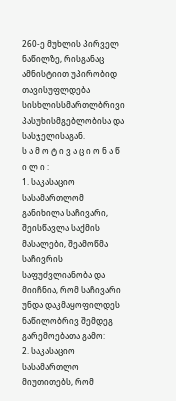260-ე მუხლის პირველ ნაწილზე, რისგანაც ამნისტიით უპირობიდ თავისუფლდება სისხლისსმართლბრივი პასუხისმგებლობისა და სასჯელისაგან.
ს ა მ ო ტ ი ვ ა ც ი ო ნ ა წ ი ლ ი :
1. საკასაციო სასამართლომ განიხილა საჩივარი, შეისწავლა საქმის მასალები, შეამოწმა საჩივრის საფუძვლიანობა და მიიჩნია, რომ საჩივარი უნდა დაკმაყოფილდეს ნაწილობრივ შემდეგ გარემოებათა გამო:
2. საკასაციო სასამართლო მიუთითებს, რომ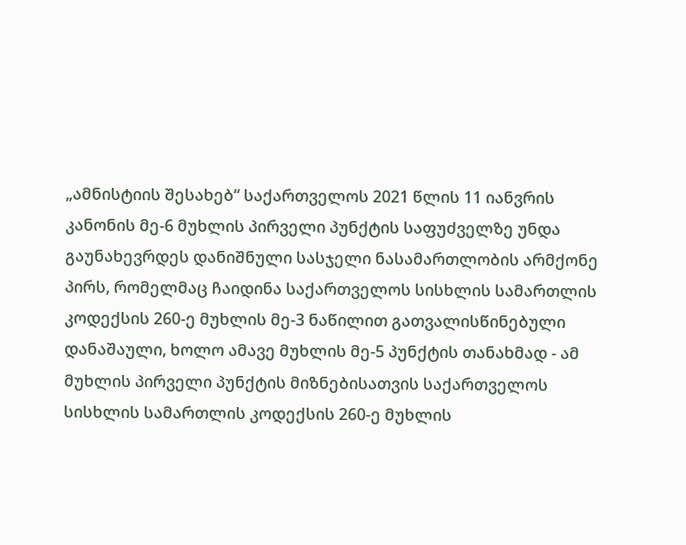„ამნისტიის შესახებ“ საქართველოს 2021 წლის 11 იანვრის კანონის მე-6 მუხლის პირველი პუნქტის საფუძველზე უნდა გაუნახევრდეს დანიშნული სასჯელი ნასამართლობის არმქონე პირს, რომელმაც ჩაიდინა საქართველოს სისხლის სამართლის კოდექსის 260-ე მუხლის მე-3 ნაწილით გათვალისწინებული დანაშაული, ხოლო ამავე მუხლის მე-5 პუნქტის თანახმად - ამ მუხლის პირველი პუნქტის მიზნებისათვის საქართველოს სისხლის სამართლის კოდექსის 260-ე მუხლის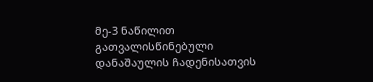მე-3 ნაწილით გათვალისწინებული დანაშაულის ჩადენისათვის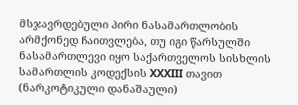მსჯავრდებული პირი ნასამართლობის არმქონედ ჩაითვლება, თუ იგი წარსულში ნასამართლევი იყო საქართველოს სისხლის სამართლის კოდექსის XXXIII თავით (ნარკოტიკული დანაშაული)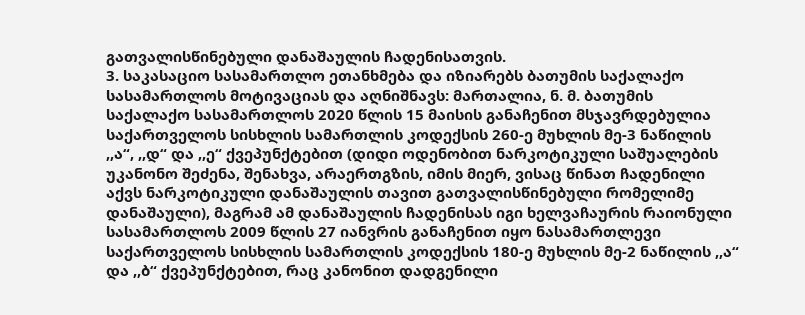გათვალისწინებული დანაშაულის ჩადენისათვის.
3. საკასაციო სასამართლო ეთანხმება და იზიარებს ბათუმის საქალაქო სასამართლოს მოტივაციას და აღნიშნავს: მართალია, ნ. მ. ბათუმის საქალაქო სასამართლოს 2020 წლის 15 მაისის განაჩენით მსჯავრდებულია საქართველოს სისხლის სამართლის კოდექსის 260-ე მუხლის მე-3 ნაწილის ,,ა“, ,,დ“ და ,,ე“ ქვეპუნქტებით (დიდი ოდენობით ნარკოტიკული საშუალების უკანონო შეძენა, შენახვა, არაერთგზის, იმის მიერ, ვისაც წინათ ჩადენილი აქვს ნარკოტიკული დანაშაულის თავით გათვალისწინებული რომელიმე დანაშაული), მაგრამ ამ დანაშაულის ჩადენისას იგი ხელვაჩაურის რაიონული სასამართლოს 2009 წლის 27 იანვრის განაჩენით იყო ნასამართლევი საქართველოს სისხლის სამართლის კოდექსის 180-ე მუხლის მე-2 ნაწილის ,,ა“ და ,,ბ“ ქვეპუნქტებით, რაც კანონით დადგენილი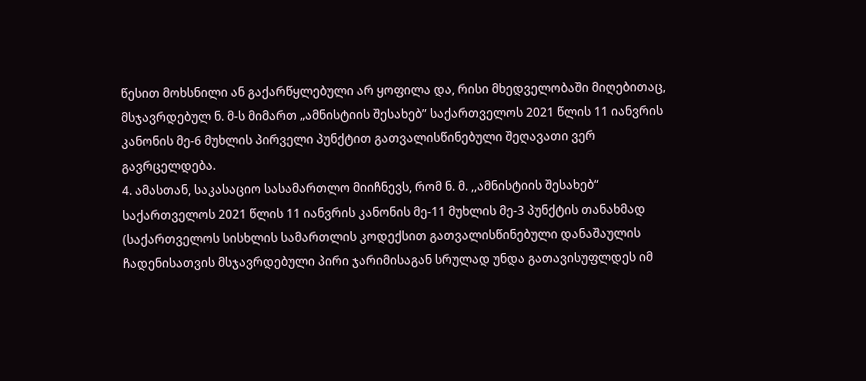წესით მოხსნილი ან გაქარწყლებული არ ყოფილა და, რისი მხედველობაში მიღებითაც, მსჯავრდებულ ნ. მ-ს მიმართ „ამნისტიის შესახებ” საქართველოს 2021 წლის 11 იანვრის კანონის მე-6 მუხლის პირველი პუნქტით გათვალისწინებული შეღავათი ვერ გავრცელდება.
4. ამასთან, საკასაციო სასამართლო მიიჩნევს, რომ ნ. მ. ,,ამნისტიის შესახებ“ საქართველოს 2021 წლის 11 იანვრის კანონის მე-11 მუხლის მე-3 პუნქტის თანახმად (საქართველოს სისხლის სამართლის კოდექსით გათვალისწინებული დანაშაულის ჩადენისათვის მსჯავრდებული პირი ჯარიმისაგან სრულად უნდა გათავისუფლდეს იმ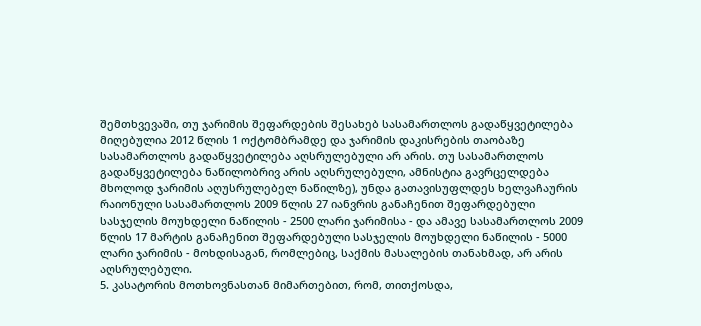შემთხვევაში, თუ ჯარიმის შეფარდების შესახებ სასამართლოს გადაწყვეტილება მიღებულია 2012 წლის 1 ოქტომბრამდე და ჯარიმის დაკისრების თაობაზე სასამართლოს გადაწყვეტილება აღსრულებული არ არის. თუ სასამართლოს გადაწყვეტილება ნაწილობრივ არის აღსრულებული, ამნისტია გავრცელდება მხოლოდ ჯარიმის აღუსრულებელ ნაწილზე), უნდა გათავისუფლდეს ხელვაჩაურის რაიონული სასამართლოს 2009 წლის 27 იანვრის განაჩენით შეფარდებული სასჯელის მოუხდელი ნაწილის - 2500 ლარი ჯარიმისა - და ამავე სასამართლოს 2009 წლის 17 მარტის განაჩენით შეფარდებული სასჯელის მოუხდელი ნაწილის - 5000 ლარი ჯარიმის - მოხდისაგან, რომლებიც, საქმის მასალების თანახმად, არ არის აღსრულებული.
5. კასატორის მოთხოვნასთან მიმართებით, რომ, თითქოსდა,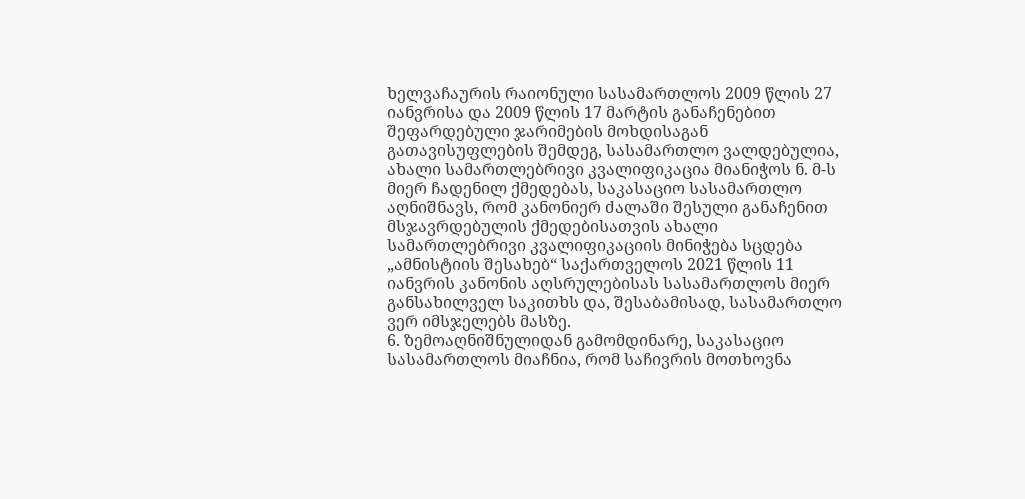ხელვაჩაურის რაიონული სასამართლოს 2009 წლის 27 იანვრისა და 2009 წლის 17 მარტის განაჩენებით შეფარდებული ჯარიმების მოხდისაგან გათავისუფლების შემდეგ, სასამართლო ვალდებულია, ახალი სამართლებრივი კვალიფიკაცია მიანიჭოს ნ. მ-ს მიერ ჩადენილ ქმედებას, საკასაციო სასამართლო აღნიშნავს, რომ კანონიერ ძალაში შესული განაჩენით მსჯავრდებულის ქმედებისათვის ახალი სამართლებრივი კვალიფიკაციის მინიჭება სცდება „ამნისტიის შესახებ“ საქართველოს 2021 წლის 11 იანვრის კანონის აღსრულებისას სასამართლოს მიერ განსახილველ საკითხს და, შესაბამისად, სასამართლო ვერ იმსჯელებს მასზე.
6. ზემოაღნიშნულიდან გამომდინარე, საკასაციო სასამართლოს მიაჩნია, რომ საჩივრის მოთხოვნა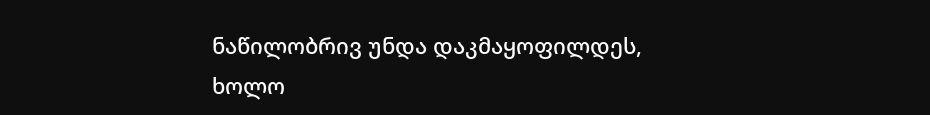ნაწილობრივ უნდა დაკმაყოფილდეს, ხოლო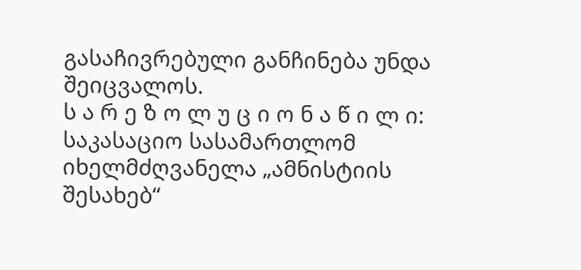გასაჩივრებული განჩინება უნდა შეიცვალოს.
ს ა რ ე ზ ო ლ უ ც ი ო ნ ა წ ი ლ ი:
საკასაციო სასამართლომ იხელმძღვანელა „ამნისტიის შესახებ“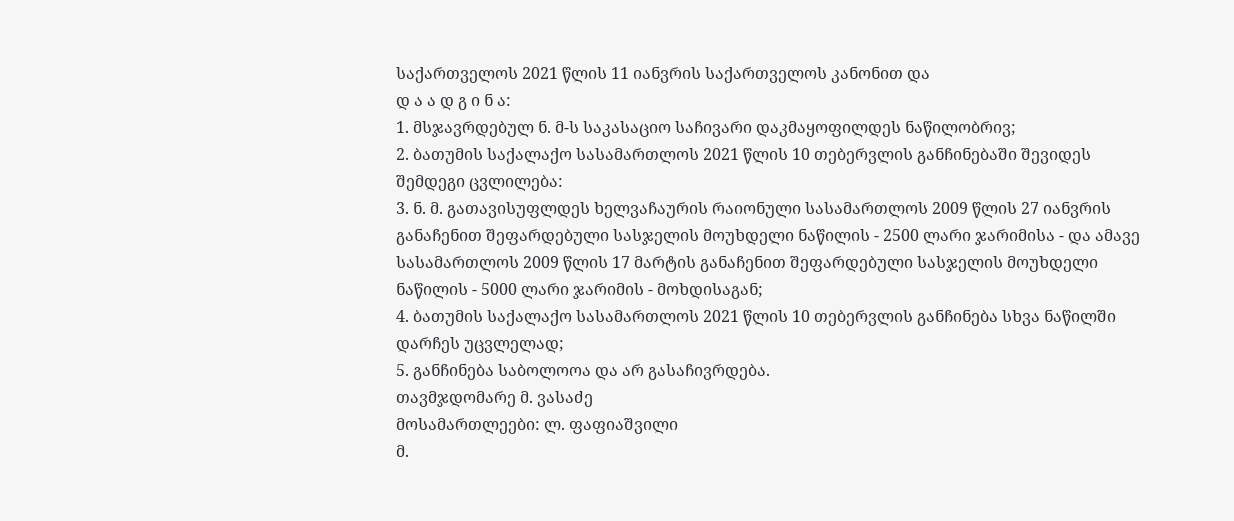საქართველოს 2021 წლის 11 იანვრის საქართველოს კანონით და
დ ა ა დ გ ი ნ ა:
1. მსჯავრდებულ ნ. მ-ს საკასაციო საჩივარი დაკმაყოფილდეს ნაწილობრივ;
2. ბათუმის საქალაქო სასამართლოს 2021 წლის 10 თებერვლის განჩინებაში შევიდეს შემდეგი ცვლილება:
3. ნ. მ. გათავისუფლდეს ხელვაჩაურის რაიონული სასამართლოს 2009 წლის 27 იანვრის განაჩენით შეფარდებული სასჯელის მოუხდელი ნაწილის - 2500 ლარი ჯარიმისა - და ამავე სასამართლოს 2009 წლის 17 მარტის განაჩენით შეფარდებული სასჯელის მოუხდელი ნაწილის - 5000 ლარი ჯარიმის - მოხდისაგან;
4. ბათუმის საქალაქო სასამართლოს 2021 წლის 10 თებერვლის განჩინება სხვა ნაწილში დარჩეს უცვლელად;
5. განჩინება საბოლოოა და არ გასაჩივრდება.
თავმჯდომარე მ. ვასაძე
მოსამართლეები: ლ. ფაფიაშვილი
მ.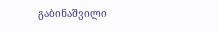გაბინაშვილი